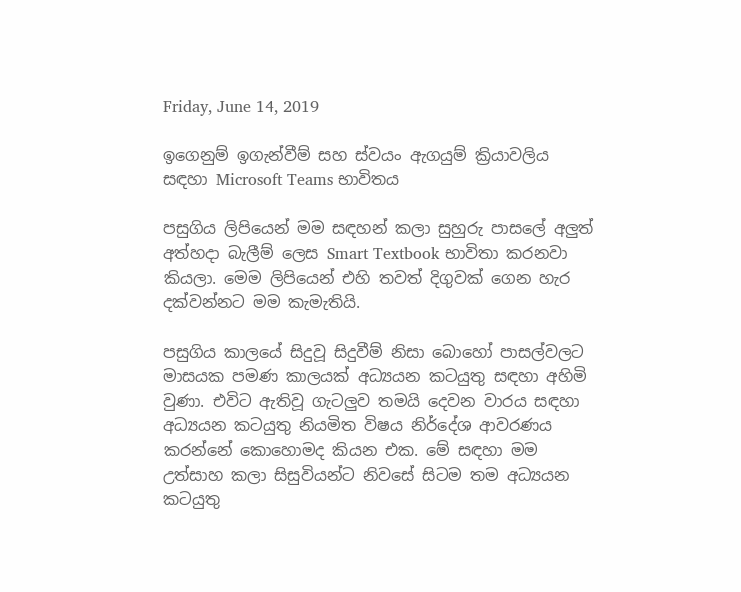Friday, June 14, 2019

ඉගෙනුම් ඉගැන්වීම් සහ ස්වයං ඇගයුම් ක්‍රියාවලිය සඳහා Microsoft Teams භාවිතය

පසුගිය ලිපියෙන් මම සඳහන් කලා සුහුරු පාසලේ අලුත් අත්හදා බැලීම් ලෙස Smart Textbook භාවිතා කරනවා කියලා. මෙම ලිපියෙන් එහි තවත් දිගුවක් ගෙන හැර දක්වන්නට මම කැමැතියි.

පසුගිය කාලයේ සිදුවූ සිදුවීම් නිසා බොහෝ පාසල්වලට මාසයක පමණ කාලයක් අධ්‍යයන කටයුතු සඳහා අහිමි වුණා. එවිට ඇතිවූ ගැටලුව තමයි දෙවන වාරය සඳහා අධ්‍යයන කටයුතු නියමිත විෂය නිර්දේශ ආවරණය කරන්නේ කොහොමද කියන එක. මේ සඳහා මම උත්සාහ කලා සිසුවියන්ට නිවසේ සිටම තම අධ්‍යයන කටයුතු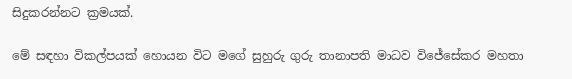සිදුකරන්නට ක්‍රමයක්.

මේ සඳහා විකල්පයක් හොයන විට මගේ සුහුරු ගුරු තානාපති මාධව විජේසේකර මහතා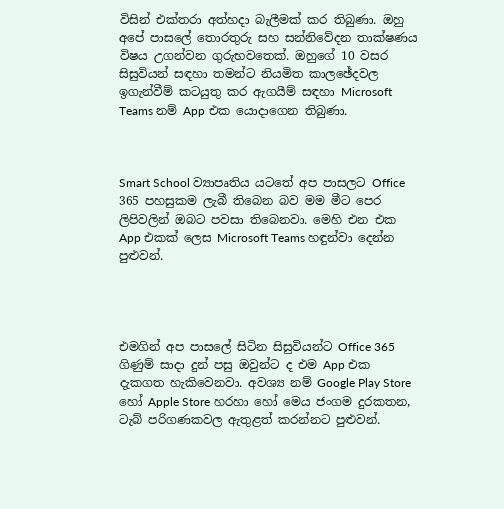විසින් එක්තරා අත්හදා බැලීමක් කර තිබුණා. ඔහු අපේ පාසලේ තොරතුරු සහ සන්නිවේදන තාක්ෂණය විෂය උගන්වන ගුරුභවතෙක්. ඔහුගේ 10 වසර සිසුවියන් සඳහා තමන්ට නියමිත කාලඡේදවල ඉගැන්වීම් කටයුතු කර ඇගයීම් සඳහා Microsoft Teams නම් App එක යොදාගෙන තිබුණා.



Smart School ව්‍යාපෘතිය යටතේ අප පාසලට Office 365 පහසුකම ලැබී තිබෙන බව මම මීට පෙර ලිපිවලින් ඔබට පවසා තිබෙනවා. මෙහි එන එක App එකක් ලෙස Microsoft Teams හඳුන්වා දෙන්න පුළුවන්.




එමගින් අප පාසලේ සිටින සිසුවියන්ට Office 365 ගිණුම් සාදා දුන් පසු ඔවුන්ට ද එම App එක දැකගත හැකිවෙනවා. අවශ්‍ය නම් Google Play Store හෝ Apple Store හරහා හෝ මෙය ජංගම දුරකතන, ටැබ් පරිගණකවල ඇතුළත් කරන්නට පුළුවන්.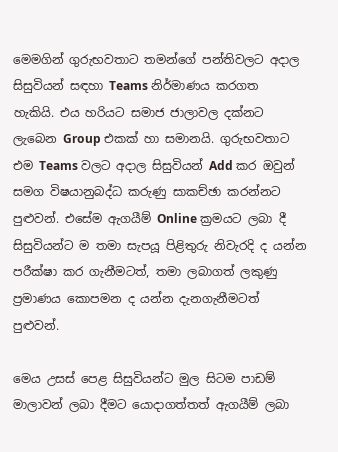මෙමගින් ගුරුභවතාට තමන්ගේ පන්තිවලට අදාල සිසුවියන් සඳහා Teams නිර්මාණය කරගත හැකියි. එය හරියට සමාජ ජාලාවල දක්නට ලැබෙන Group එකක් හා සමානයි. ගුරුභවතාට එම Teams වලට අදාල සිසුවියන් Add කර ඔවුන් සමග විෂයානුබද්ධ කරුණු සාකච්ඡා කරන්නට පුළුවන්. එසේම ඇගයීම් Online ක්‍රමයට ලබා දී සිසුවියන්ට ම තමා සැපයූ පිළිතුරු නිවැරදි ද යන්න පරීක්ෂා කර ගැනීමටත්, තමා ලබාගත් ලකුණු ප්‍රමාණය කොපමන ද යන්න දැනගැනීමටත් පුළුවන්.

මෙය උසස් පෙළ සිසුවියන්ට මුල සිටම පාඩම් මාලාවන් ලබා දීමට යොදාගත්තත් ඇගයීම් ලබා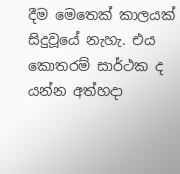දීම මෙතෙක් කාලයක් සිදුවූ‍යේ නැහැ. එය කොතරම් සාර්ථක ද යන්න අත්හදා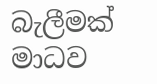බැලීමක් මාධව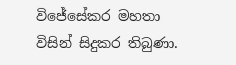විජේසේකර මහතා විසින් සිදුකර තිබුණා.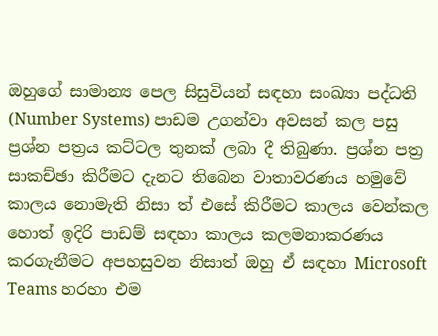ඔහුගේ සාමාන්‍ය පෙල සිසුවියන් සඳහා සංඛ්‍යා පද්ධති (Number Systems) පාඩම උගන්වා අවසන් කල පසු ප්‍රශ්න පත්‍රය කට්ටල තුනක් ලබා දී තිබුණා. ප්‍රශ්න පත්‍ර සාකච්ඡා කිරීමට දැනට තිබෙන වාතාවරණය හමුවේ කාලය නොමැති නිසා ත් එසේ කිරීමට කාලය වෙන්කල හොත් ඉදිරි පාඩම් සඳහා කාලය කලමනාකරණය කරගැනීමට අපහසුවන නිසාත් ඔහු ඒ සඳහා Microsoft Teams හරහා එම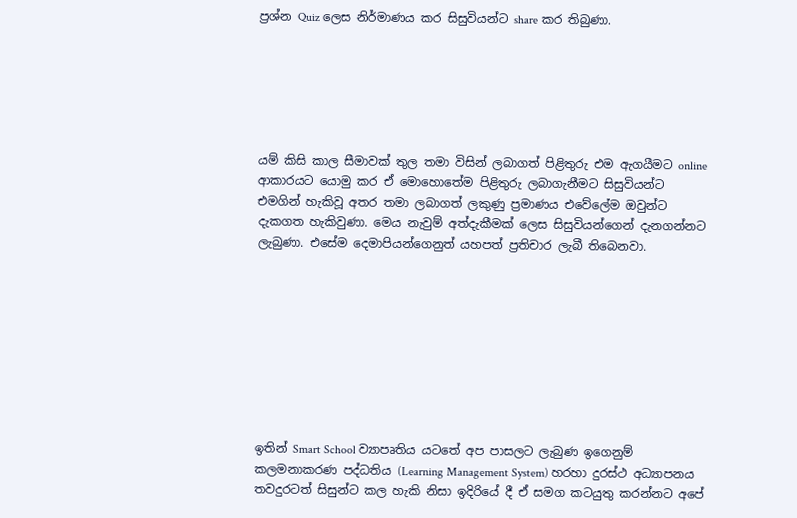ප්‍රශ්න Quiz ලෙස නිර්මාණය කර සිසුවියන්ට share කර තිබුණා.






යම් කිසි කාල සීමාවක් තුල තමා විසින් ලබාගත් පිළිතුරු එම ඇගයීමට online ආකාරයට යොමු කර ඒ මොහොතේම පිළිතුරු ලබාගැනීමට සිසුවියන්ට එමගින් හැකිවූ අතර තමා ලබාගත් ලකුණු ප්‍රමාණය එවේලේම ඔවුන්ට දැකගත හැකිවුණා. මෙය නැවුම් අත්දැකීමක් ලෙස සිසුවියන්ගෙන් දැනගන්නට ලැබුණා. එසේම දෙමාපියන්ගෙනුත් යහපත් ප්‍රතිචාර ලැබී තිබෙනවා.









ඉතින් Smart School ව්‍යාපෘතිය යටතේ අප පාසලට ලැබුණ ඉගෙනුම් කලමනාකරණ පද්ධතිය (Learning Management System) හරහා දුරස්ථ අධ්‍යාපනය තවදුරටත් සිසුන්ට කල හැකි නිසා ඉදිරියේ දී ඒ සමග කටයුතු කරන්නට අපේ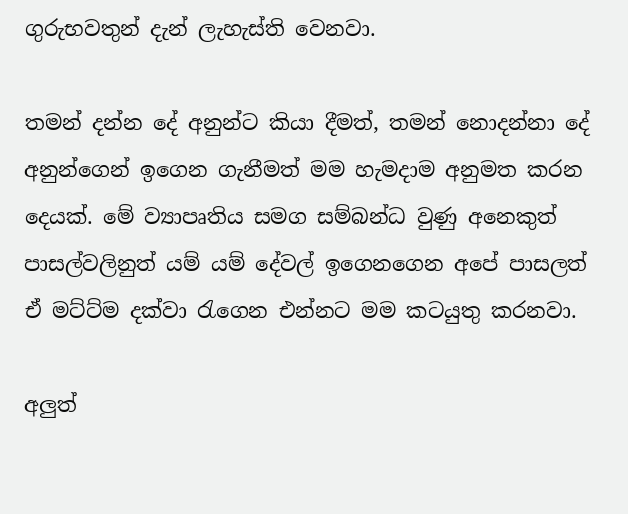ගුරුභවතුන් දැන් ලැහැස්ති වෙනවා.

තමන් දන්න දේ අනුන්ට කියා දීමත්, තමන් නොදන්නා දේ අනුන්ගෙන් ඉගෙන ගැනීමත් මම හැමදාම අනුමත කරන දෙයක්. මේ ව්‍යාපෘතිය සමග සම්බන්ධ වුණු අනෙකුත් පාසල්වලිනුත් යම් යම් දේවල් ඉගෙනගෙන අපේ පාසලත් ඒ මට්ට්ම දක්වා රැගෙන එන්නට මම කටයුතු කරනවා.

අලුත්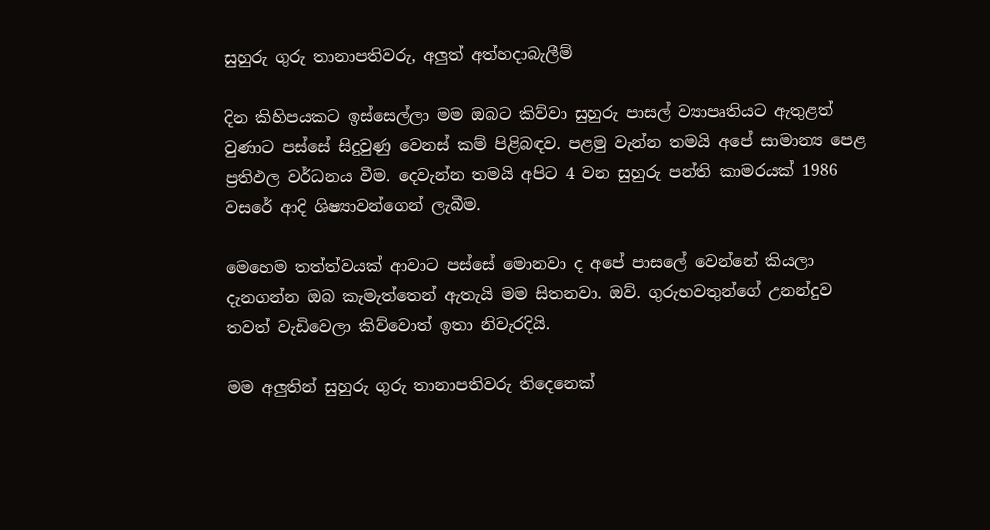සුහුරු ගුරු තානාපතිවරු, අලුත් අත්හදාබැලීම්

දින කිහිපයකට ඉස්සෙල්ලා මම ඔබට කිව්වා සුහුරු පාසල් ව්‍යාපෘතියට ඇතුළත් වුණාට පස්සේ සිදුවුණු වෙනස් කම් පිළිබඳව. පළමු වැන්න තමයි අපේ සාමාන්‍ය පෙළ ප්‍රතිඵල වර්ධනය වීම. දෙවැන්න තමයි අපිට 4 වන සුහුරු පන්ති කාමරයක් 1986 වසරේ ආදි ශිෂ්‍යාවන්ගෙන් ලැබීම.

මෙහෙම තත්ත්වයක් ආවාට පස්සේ මොනවා ද අපේ පාසලේ වෙන්නේ කියලා දැනගන්න ඔබ කැමැත්තෙන් ඇතැයි මම සිතනවා. ඔව්. ගුරුභවතුන්ගේ උනන්දුව තවත් වැඩිවෙලා කිව්වොත් ඉතා නිවැරදියි.

මම අලුතින් සුහුරු ගුරු තානාපතිවරු තිදෙනෙක්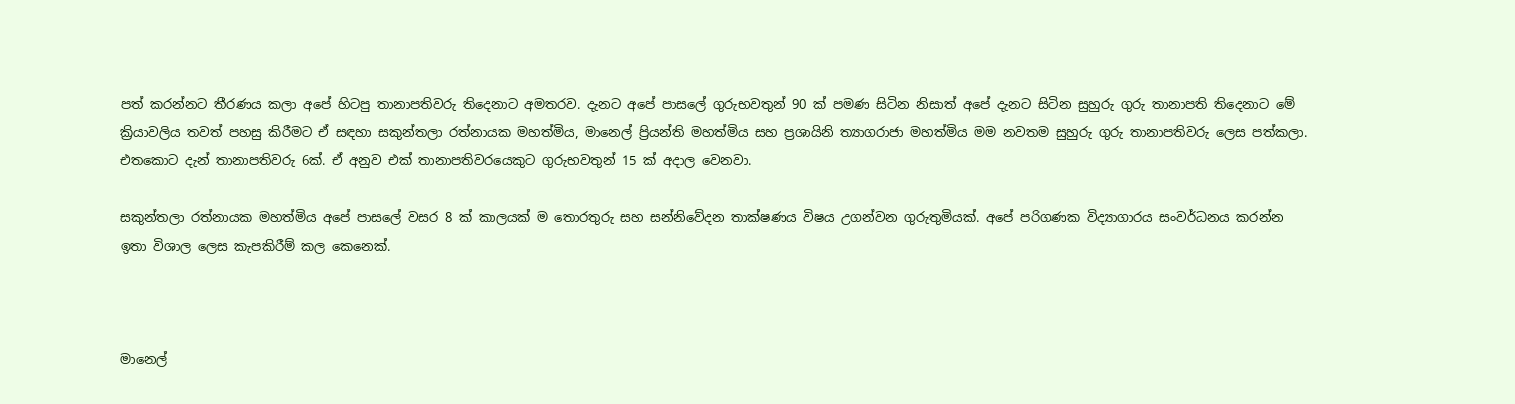පත් කරන්නට තීරණය කලා අපේ හිටපු තානාපතිවරු තිදෙනාට අමතරව. දැනට අපේ පාසලේ ගුරුභවතුන් 90 ක් පමණ සිටින නිසාත් අපේ දැනට සිටින සුහුරු ගුරු තානාපති තිදෙනාට මේ ක්‍රියාවලිය තවත් පහසු කිරීමට ඒ සඳහා සකුන්තලා රත්නායක මහත්මිය, මානෙල් ප්‍රියන්ති මහත්මිය සහ ප්‍රශායිනි ත්‍යාගරාජා මහත්මිය මම නවතම සුහුරු ගුරු තානාපතිවරු ලෙස පත්කලා. එතකොට දැන් තානාපතිවරු 6ක්. ඒ අනුව එක් තානාපතිවරයෙකුට ගුරුභවතුන් 15 ක් අදාල වෙනවා.

සකුන්තලා රත්නායක මහත්මිය අපේ පාසලේ වසර 8 ක් කාලයක් ම තොරතුරු සහ සන්නිවේදන තාක්ෂණය විෂය උගන්වන ගුරුතුමියක්. අපේ පරිගණක විද්‍යාගාරය සංවර්ධනය කරන්න ඉතා විශාල ලෙස කැපකිරීම් කල කෙනෙක්.



මානෙල්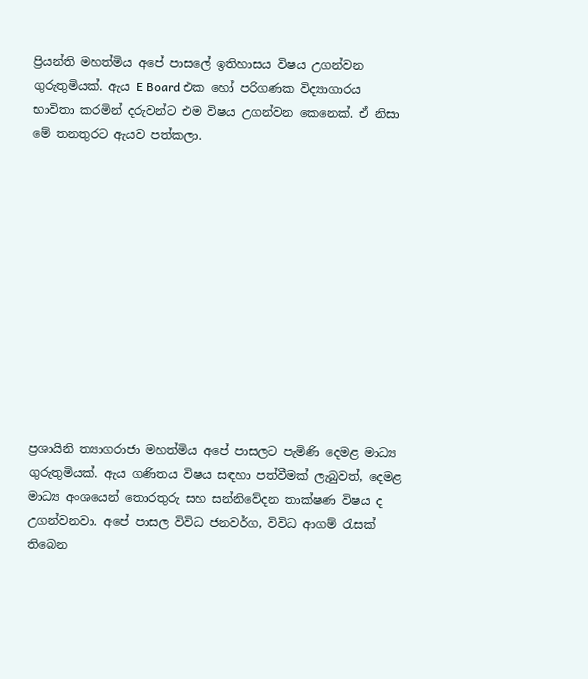ප්‍රියන්ති මහත්මිය අපේ පාසලේ ඉතිහාසය විෂය උගන්වන ගුරුතුමියක්. ඇය E Board එක හෝ පරිගණක විද්‍යාගාරය භාවිතා කරමින් දරුවන්ට එම විෂය උගන්වන කෙනෙක්. ඒ නිසා මේ තනතුරට ඇයව පත්කලා.












ප්‍රශායිනි ත්‍යාගරාජා මහත්මිය අපේ පාසලට පැමිණි දෙමළ මාධ්‍ය ගුරුතුමියක්. ඇය ගණිතය විෂය සඳහා පත්වීමක් ලැබුවත්, දෙමළ මාධ්‍ය අංශයෙන් තොරතුරු සහ සන්නිවේදන තාක්ෂණ විෂය ද උගන්වනවා. අපේ පාසල විවිධ ජනවර්ග, විවිධ ආගම් රැසක් තිබෙන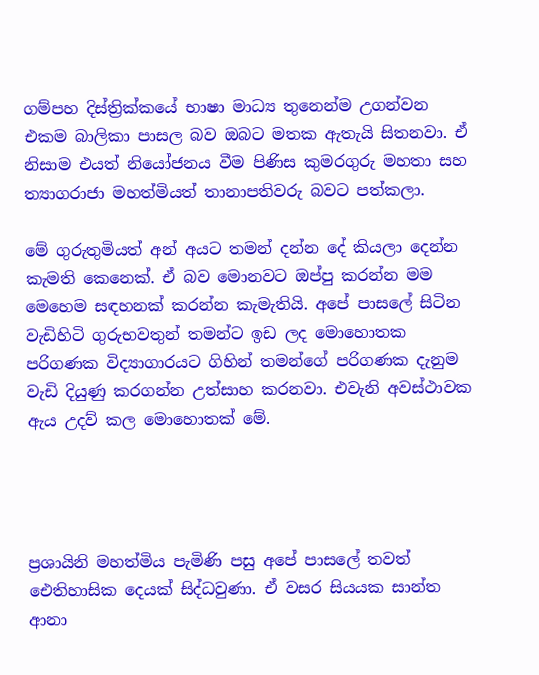ගම්පහ දිස්ත්‍රික්කයේ භාෂා මාධ්‍ය තුනෙන්ම උගන්වන එකම බාලිකා පාසල බව ඔබට මතක ඇතැයි සිතනවා. ඒ නිසාම එයත් නියෝජනය වීම පිණිස කුමරගුරු මහතා සහ ත්‍යාගරාජා මහත්මියත් තානාපතිවරු බවට පත්කලා.

මේ ගුරුතුමියත් අන් අයට තමන් දන්න දේ කියලා දෙන්න කැමති කෙනෙක්. ඒ බව මොනවට ඔප්පු කරන්න මම මෙහෙම සඳහනක් කරන්න කැමැතියි. අපේ පාසලේ සිටින වැඩිහිටි ගුරුභවතුන් තමන්ට ඉඩ ලද මොහොතක පරිගණක විද්‍යාගාරයට ගිහින් තමන්ගේ පරිගණක දැනුම වැඩි දියුණු කරගන්න උත්සාහ කරනවා. එවැනි අවස්ථාවක ඇය උදව් කල මොහොතක් මේ.




ප්‍රශායිනි මහත්මිය පැමිණි පසු අපේ පාසලේ තවත් ඓතිහාසික දෙයක් සිද්ධවුණා. ඒ වසර සියයක සාන්ත ආනා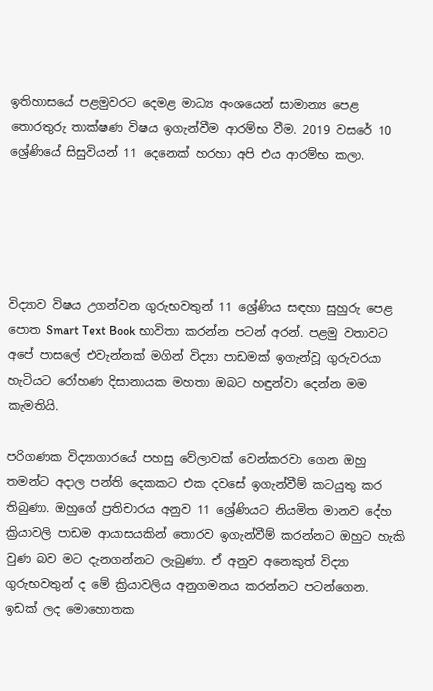ඉතිහාසයේ පළමුවරට දෙමළ මාධ්‍ය අංශයෙන් සාමාන්‍ය පෙළ තොරතුරු තාක්ෂණ විෂය ඉගැන්වීම ආරම්භ වීම. 2019 වසරේ 10 ශ්‍රේණියේ සිසුවියන් 11 දෙනෙක් හරහා අපි එය ආරම්භ කලා.





විද්‍යාව විෂය උගන්වන ගුරුභවතුන් 11 ශ්‍රේණිය සඳහා සුහුරු පෙළ පොත Smart Text Book භාවිතා කරන්න පටන් අරන්. පළමු වතාවට අපේ පාසලේ එවැන්නක් මගින් විද්‍යා පාඩමක් ඉගැන්වූ ගුරුවරයා හැටියට රෝහණ දිසානායක මහතා ඔබට හඳුන්වා දෙන්න මම කැමතියි.

පරිගණක විද්‍යාගාරයේ පහසු වේලාවක් වෙන්කරවා ගෙන ඔහු තමන්ට අදාල පන්ති දෙකකට එක දවසේ ඉගැන්වීම් කටයුතු කර තිබුණා. ඔහුගේ ප්‍රතිචාරය අනුව 11 ශ්‍රේණියට නියමිත මානව දේහ ක්‍රියාවලි පාඩම ආයාසයකින් තොරව ඉගැන්වීම් කරන්නට ඔහුට හැකි වුණ බව මට දැනගන්නට ලැබුණා. ඒ අනුව අනෙකුත් විද්‍යා ගුරුභවතුන් ද මේ ක්‍රියාවලිය අනුගමනය කරන්නට පටන්ගෙන. ඉඩක් ලද මොහොතක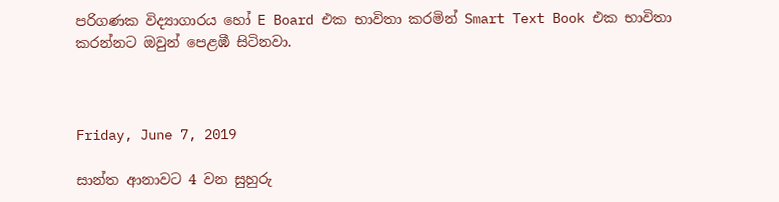පරිගණක විද්‍යාගාරය හෝ E Board එක භාවිතා කරමින් Smart Text Book එක භාවිතා කරන්නට ඔවුන් පෙළඹී සිටිනවා.



Friday, June 7, 2019

සාන්ත ආනාවට 4 වන සුහුරු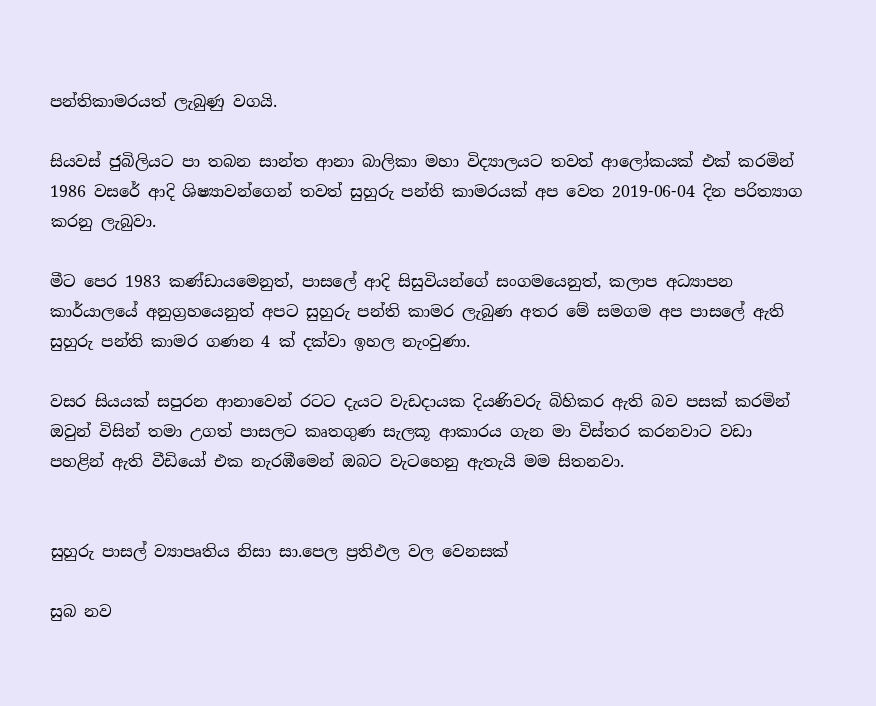පන්තිකාමරයත් ලැබුණු වගයි.

සියවස් ජුබිලියට පා තබන සාන්ත ආනා බාලිකා මහා විද්‍යාලයට තවත් ආලෝකයක් එක් කරමින් 1986 වසරේ ආදි ශිෂ්‍යාවන්ගෙන් තවත් සුහුරු පන්ති කාමරයක් අප වෙත 2019-06-04 දින පරිත්‍යාග කරනු ලැබුවා.

මීට පෙර 1983 කණ්ඩායමෙනුත්, පාසලේ ආදි සිසුවියන්ගේ සංගමයෙනුත්, කලාප අධ්‍යාපන කාර්යාලයේ අනුග්‍රහයෙනුත් අපට සුහුරු පන්ති කාමර ලැබුණ අතර මේ සමගම අප පාසලේ ඇති සුහුරු පන්ති කාමර ගණන 4 ක් දක්වා ඉහල නැංවුණා.

වසර සියයක් සපුරන ආනාවෙන් රටට දැයට වැඩදායක දියණිවරු බිහිකර ඇති බව පසක් කරමින් ඔවුන් විසින් තමා උගත් පාසලට කෘතගුණ සැලකූ ආකාරය ගැන මා විස්තර කරනවාට වඩා පහළින් ඇති වීඩියෝ එක නැරඹීමෙන් ඔබට වැටහෙනු ඇතැයි මම සිතනවා.


සුහුරු පාසල් ව්‍යාපෘතිය නිසා සා.පෙල ප්‍රතිඵල වල වෙනසක්

සුබ නව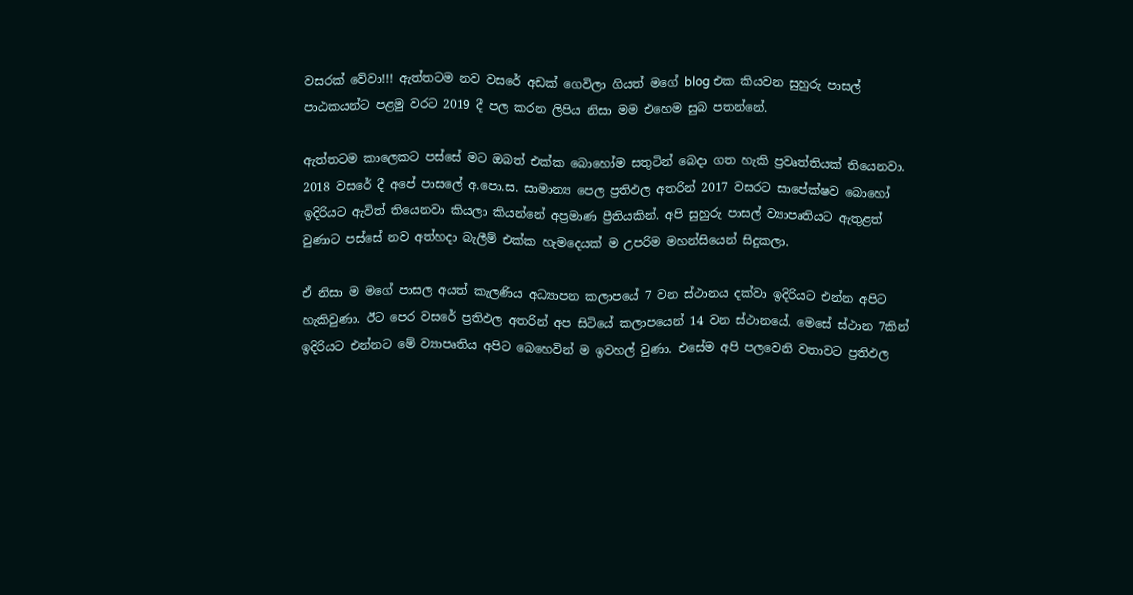වසරක් වේවා!!! ඇත්තටම නව වසරේ අඩක් ගෙවිලා ගියත් මගේ blog එක කියවන සුහුරු පාසල් පාඨකයන්ට පළමු වරට 2019 දී පල කරන ලිපිය නිසා මම එහෙම සුබ පතන්නේ.

ඇත්තටම කාලෙකට පස්සේ මට ඔබත් එක්ක බොහෝම සතුටින් බෙදා ගත හැකි ප්‍රවෘත්තියක් තියෙනවා. 2018 වසරේ දී අපේ පාසලේ අ.පො.ස. සාමාන්‍ය පෙල ප්‍රතිඵල අතරින් 2017 වසරට සාපේක්ෂව බොහෝ ඉදිරියට ඇවිත් තියෙනවා කියලා කියන්නේ අප්‍රමාණ ප්‍රීතියකින්. අපි සුහුරු පාසල් ව්‍යාපෘතියට ඇතුළත් වුණාට පස්සේ නව අත්හදා බැලීම් එක්ක හැමදෙයක් ම උපරිම මහන්සියෙන් සිදුකලා.

ඒ නිසා ම මගේ පාසල අයත් කැලණිය අධ්‍යාපන කලාපයේ 7 වන ස්ථානය දක්වා ඉදිරියට එන්න අපිට හැකිවුණා. ඊට පෙර වසරේ ප්‍රතිඵල අතරින් අප සිටියේ කලාපයෙන් 14 වන ස්ථානයේ. මෙසේ ස්ථාන 7කින් ඉදිරියට එන්නට මේ ව්‍යාපෘතිය අපිට බෙහෙවින් ම ඉවහල් වුණා. එසේම අපි පලවෙනි වතාවට ප්‍රතිඵල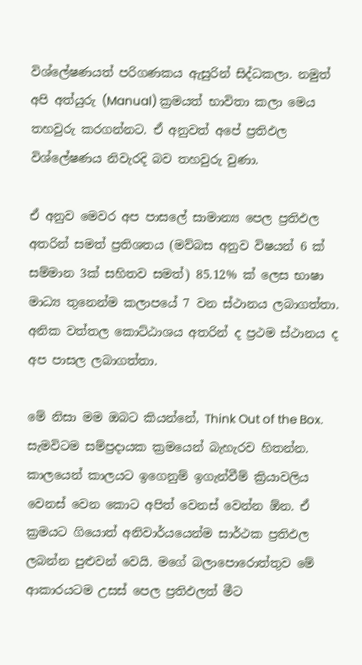විශ්ලේෂණයත් පරිගණකය ඇසුරින් සිද්ධකලා. නමුත් අපි අත්යුරු (Manual) ක්‍රමයත් භාවිතා කලා මෙය තහවුරු කරගන්නට. ඒ අනුවත් අපේ ප්‍රතිඵල විශ්ලේෂණය නිවැරදි බව තහවුරු වුණා.

ඒ අනුව මෙවර අප පාසලේ සාමාන්‍ය පෙල ප්‍රතිඵල අතරින් සමත් ප්‍රතිශතය (මව්බස අනුව විෂයන් 6 ක් සම්මාන 3ක් සහිතව සමත්) 85.12% ක් ලෙස භාෂා මාධ්‍ය තුනෙන්ම කලාපයේ 7 වන ස්ථානය ලබාගත්තා. අනික වත්තල කොට්ඨාශය අතරින් ද ප්‍රථම ස්ථානය ද අප පාසල ලබාගත්තා.

මේ නිසා මම ඔබට කියන්නේ, Think Out of the Box. සැමවිටම සම්ප්‍රදායක ක්‍රමයෙන් බැහැරව හිතන්න. කාලයෙන් කාලයට ඉගෙනුම් ඉගැන්වීම් ක්‍රියාවලිය වෙනස් වෙන කොට අපිත් වෙනස් වෙන්න ඕන. ඒ ක්‍රමයට ගියොත් අනිවාර්යයෙන්ම සාර්ථක ප්‍රතිඵල ලබන්න පුළුවන් වෙයි. මගේ බලාපොරොත්තුව මේ ආකාරයටම උසස් පෙල ප්‍රතිඵලත් මීට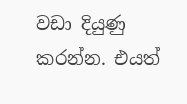වඩා දියුණු කරන්න. එයත්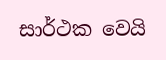සාර්ථක වෙයි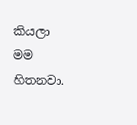කියලා මම හිතනවා.